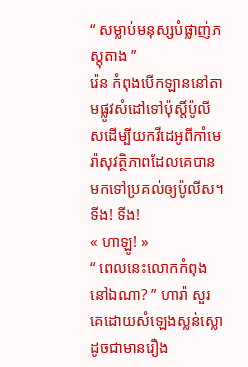“ សម្លាប់មនុស្សបំផ្លាញ់ភស្តុតាង ”
រ៉េន កំពុងបើកឡាននៅតាមផ្លូវសំដៅទៅប៉ុស្តិ៍ប៉ូលីសដើម្បីយកវីដេអូពីកាំមេរ៉ាសុវត្ថិភាពដែលគេបានមកទៅប្រគល់ឲ្យប៉ូលីស។
ទីង! ទីង!
« ហាឡូ! »
“ ពេលនេះលោកកំពុងនៅឯណា? ” ហារ៉ា សួរគេដោយសំឡេងស្លន់ស្លោដូចជាមានរឿង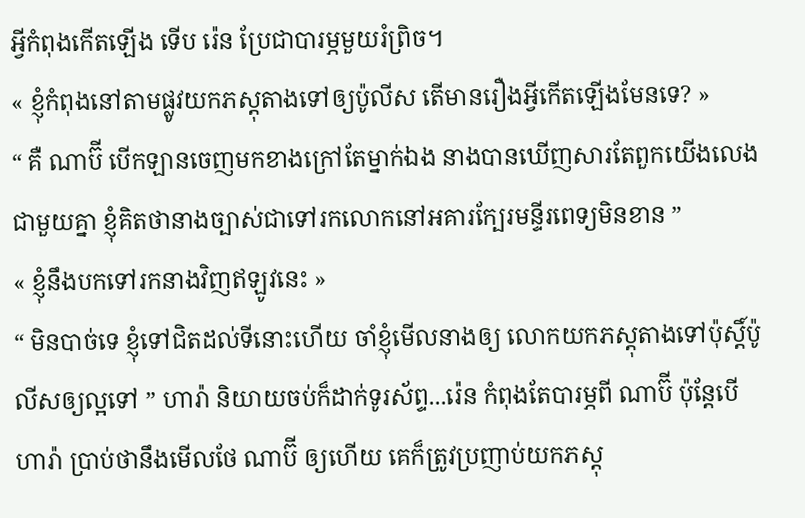អ្វីកំពុងកើតឡើង ទើប រ៉េន ប្រែជាបារម្ភមួយរំព្រិច។
« ខ្ញុំកំពុងនៅតាមផ្លូវយកភស្តុតាងទៅឲ្យប៉ូលីស តើមានរឿងអ្វីកើតឡើងមែនទេ? »
“ គឺ ណាប៊ី បើកឡានចេញមកខាងក្រៅតែម្នាក់ឯង នាងបានឃើញសារតែពួកយើងលេងជាមួយគ្នា ខ្ញុំគិតថានាងច្បាស់ជាទៅរកលោកនៅអគារក្បែរមន្ទីរពេទ្យមិនខាន ”
« ខ្ញុំនឹងបកទៅរកនាងវិញឥឡូវនេះ »
“ មិនបាច់ទេ ខ្ញុំទៅជិតដល់ទីនោះហើយ ចាំខ្ញុំមើលនាងឲ្យ លោកយកភស្តុតាងទៅប៉ុស្តិ៍ប៉ូលីសឲ្យល្អទៅ ” ហារ៉ា និយាយចប់ក៏ដាក់ទូរស័ព្ទ...រ៉េន កំពុងតែបារម្ភពី ណាប៊ី ប៉ុន្តែបើ ហារ៉ា ប្រាប់ថានឹងមើលថែ ណាប៊ី ឲ្យហើយ គេក៏ត្រូវប្រញាប់យកភស្តុ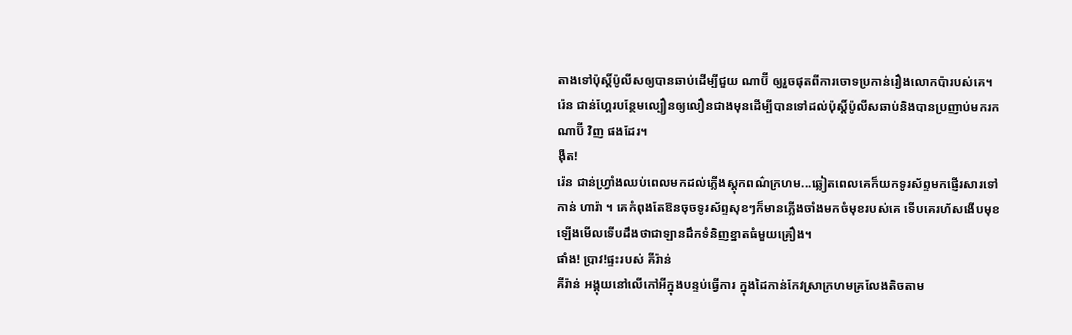តាងទៅប៉ុស្តិ៍ប៉ូលីសឲ្យបានឆាប់ដើម្បីជួយ ណាប៊ី ឲ្យរួចផុតពីការចោទប្រកាន់រឿងលោកប៉ារបស់គេ។
រ៉េន ជាន់ហ្គែរបន្ថែមល្បឿនឲ្យលឿនជាងមុនដើម្បីបានទៅដល់ប៉ុស្តិ៍ប៉ូលីសឆាប់និងបានប្រញាប់មករក ណាប៊ី វិញ ផងដែរ។
ងុឺត!
រ៉េន ជាន់ហ្វ្រាំងឈប់ពេលមកដល់ភ្លើងស្តុកពណ៌ក្រហម...ឆ្លៀតពេលគេក៏យកទូរស័ព្ទមកផ្ញើរសារទៅកាន់ ហារ៉ា ។ គេកំពុងតែឱនចុចទូរស័ព្ទសុខៗក៏មានភ្លើងចាំងមកចំមុខរបស់គេ ទើបគេរហ័សងើបមុខឡើងមើលទើបដឹងថាជាឡានដឹកទំនិញខ្នាតធំមួយគ្រឿង។
ផាំង! ប្រាវ!ផ្ទះរបស់ គីរ៉ាន់
គីរ៉ាន់ អង្គុយនៅលើកៅអីក្នុងបន្ទប់ធ្វើការ ក្នុងដៃកាន់កែវស្រាក្រហមគ្រលែងតិចតាម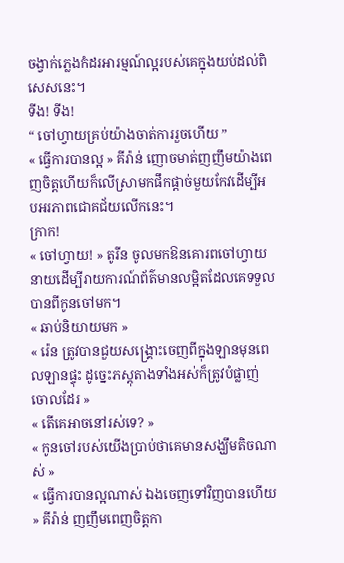ចង្វាក់ភ្លេងកំដរអារម្មណ៍ល្អរបស់គេក្នុងយប់ដល់ពិសេសនេះ។
ទីង! ទីង!
“ ចៅហ្វាយគ្រប់យ៉ាងចាត់ការរួចហើយ ”
« ធ្វើការបានល្អ » គីរ៉ាន់ ញោចមាត់ញញឹមយ៉ាងពេញចិត្តហើយក៏លើស្រាមកផឹកផ្ដាច់មួយកែវដើម្បីអបអរភាពជោគជ័យលើកនេះ។
ក្រាក!
« ចៅហ្វាយ! » តូរីន ចូលមកឱនគោរពចៅហ្វាយនាយដើម្បីរាយការណ៍ព័ត៌មានលម្អិតដែលគេទទួលបានពីកូនចៅមក។
« ឆាប់និយាយមក »
« រ៉េន ត្រូវបានជួយសង្រ្គោះចេញពីក្នុងឡានមុនពេលឡានផ្ទុះ ដូច្នេះភស្តុតាងទាំងអស់ក៏ត្រូវបំផ្លាញ់ចោលដែរ »
« តើគេអាចនៅរស់ទេ? »
« កូនចៅរបស់យើងប្រាប់ថាគេមានសង្ឃឹមតិចណាស់ »
« ធ្វើការបានល្អណាស់ ឯងចេញទៅវិញបានហើយ » គីរ៉ាន់ ញញឹមពេញចិត្តកា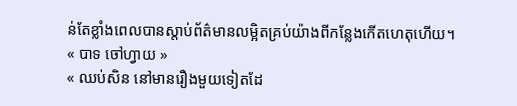ន់តែខ្លាំងពេលបានស្តាប់ព័ត៌មានលម្អិតគ្រប់យ៉ាងពីកន្លែងកើតហេតុហើយ។
« បាទ ចៅហ្វាយ »
« ឈប់សិន នៅមានរឿងមួយទៀតដែ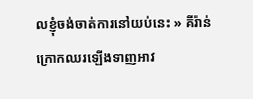លខ្ញុំចង់ចាត់ការនៅយប់នេះ » គីរ៉ាន់ ក្រោកឈរឡើងទាញអាវ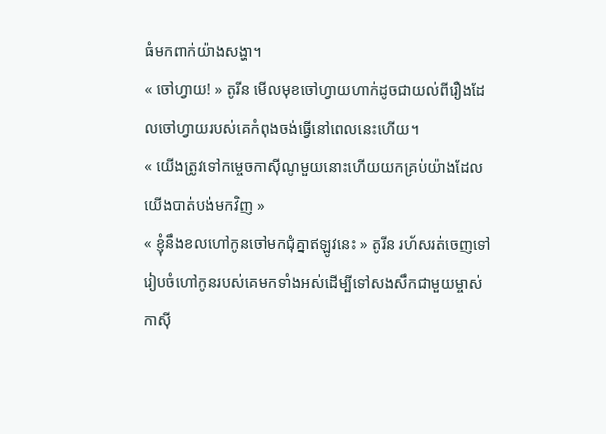ធំមកពាក់យ៉ាងសង្ហា។
« ចៅហ្វាយ! » តូរីន មើលមុខចៅហ្វាយហាក់ដូចជាយល់ពីរឿងដែលចៅហ្វាយរបស់គេកំពុងចង់ធ្វើនៅពេលនេះហើយ។
« យើងត្រូវទៅកម្ចេចកាស៊ីណូមួយនោះហើយយកគ្រប់យ៉ាងដែលយើងបាត់បង់មកវិញ »
« ខ្ញុំនឹងខលហៅកូនចៅមកជុំគ្នាឥឡូវនេះ » តូរីន រហ័សរត់ចេញទៅរៀបចំហៅកូនរបស់គេមកទាំងអស់ដើម្បីទៅសងសឹកជាមួយម្ចាស់កាស៊ី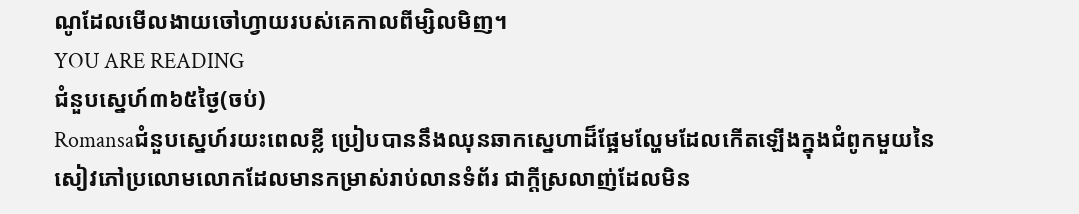ណូដែលមើលងាយចៅហ្វាយរបស់គេកាលពីម្សិលមិញ។
YOU ARE READING
ជំនួបស្នេហ៍៣៦៥ថ្ងៃ(ចប់)
Romansaជំនួបស្នេហ៍រយះពេលខ្លី ប្រៀបបាននឹងឈុនឆាកស្នេហាដ៏ផ្អែមល្ហែមដែលកើតឡើងក្នុងជំពូកមួយនៃសៀវភៅប្រលោមលោកដែលមានកម្រាស់រាប់លានទំព័រ ជាក្តីស្រលាញ់ដែលមិន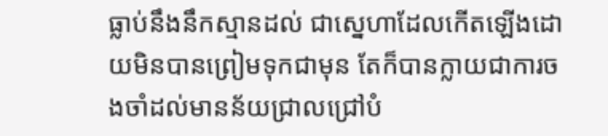ធ្លាប់នឹងនឹកស្មានដល់ ជាស្នេហាដែលកើតឡើងដោយមិនបានព្រៀមទុកជាមុន តែក៏បានក្លាយជាការចងចាំដល់មានន័យជ្រាលជ្រៅបំ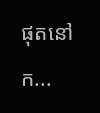ផុតនៅក...